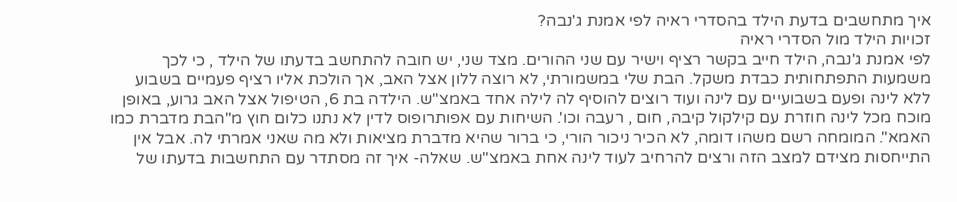איך מתחשבים בדעת הילד בהסדרי ראיה לפי אמנת ג'נבה?
זכויות הילד מול הסדרי ראיה
לפי אמנת ג'נבה, הילד חייב בקשר רציף וישיר עם שני ההורים. מצד שני, יש חובה להתחשב בדעתו של הילד , כי לכך משמעות התפתחותית כבדת משקל. הבת שלי במשמורתי, לא רוצה ללון אצל האב, אך הולכת אליו רציף פעמיים בשבוע ללא לינה ופעם בשבועיים עם לינה ועוד רוצים להוסיף לה לילה אחד באמצ"ש. הילדה בת 6, הטיפול אצל האב גרוע, באופן מוכח מכל לינה חוזרת עם קילקול קיבה, חום , רעבה וכו'. השיחות עם אפותרופוס לדין לא נתנו כלום חוץ מ"הבת מדברת כמו האמא". המומחה רשם משהו דומה, לא הכיר ניכור הורי, כי ברור שהיא מדברת מציאות ולא מה שאני אמרתי לה. אבל אין התייחסות מצידם למצב הזה ורצים להרחיב לעוד לינה אחת באמצ"ש. שאלה- איך זה מסתדר עם התחשבות בדעתו של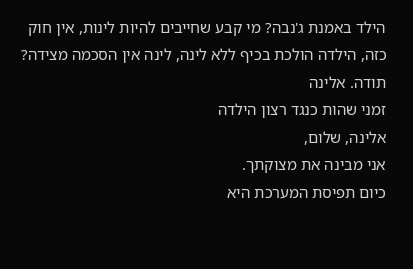הילד באמנת ג'נבה? מי קבע שחייבים להיות לינות, אין חוק כזה, הילדה הולכת בכיף ללא לינה, לינה אין הסכמה מצידה? תודה. אלינה
זמני שהות כנגד רצון הילדה
אלינה, שלום,
אני מבינה את מצוקתך.
כיום תפיסת המערכת היא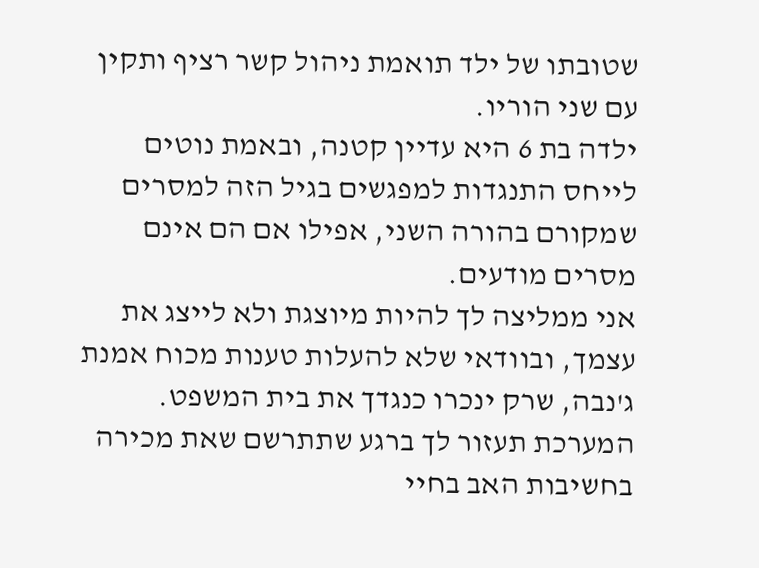שטובתו של ילד תואמת ניהול קשר רציף ותקין עם שני הוריו.
ילדה בת 6 היא עדיין קטנה, ובאמת נוטים לייחס התנגדות למפגשים בגיל הזה למסרים שמקורם בהורה השני, אפילו אם הם אינם מסרים מודעים.
אני ממליצה לך להיות מיוצגת ולא לייצג את עצמך, ובוודאי שלא להעלות טענות מכוח אמנת ג'נבה, שרק ינכרו כנגדך את בית המשפט.
המערכת תעזור לך ברגע שתתרשם שאת מכירה בחשיבות האב בחיי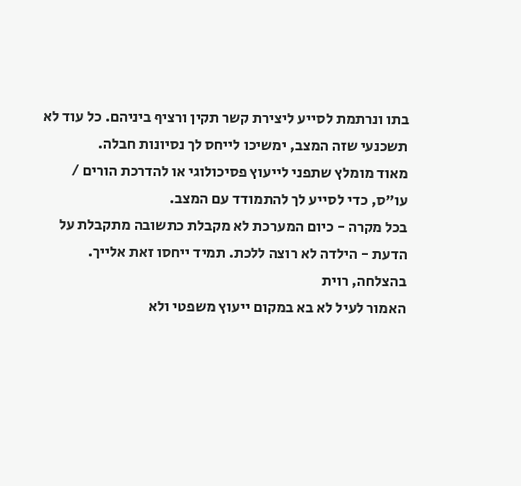בתו ונרתמת לסייע ליצירת קשר תקין ורציף ביניהם. כל עוד לא תשכנעי שזה המצב, ימשיכו לייחס לך נסיונות חבלה.
מאוד מומלץ שתפני לייעוץ פסיכולוגי או להדרכת הורים / עו"ס, כדי לסייע לך להתמודד עם המצב.
בכל מקרה - כיום המערכת לא מקבלת כתשובה מתקבלת על הדעת - הילדה לא רוצה ללכת. תמיד ייחסו זאת אלייך.
בהצלחה, רוית
האמור לעיל לא בא במקום ייעוץ משפטי ולא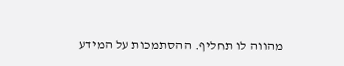מהווה לו תחליף. ההסתמכות על המידע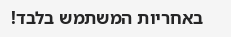באחריות המשתמש בלבד!